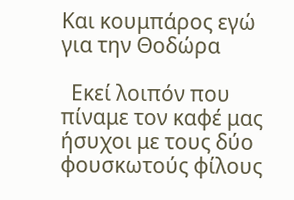Και κουμπάρος εγώ για την Θοδώρα

  Εκεί λοιπόν που πίναμε τον καφέ μας ήσυχοι με τους δύο φουσκωτούς φίλους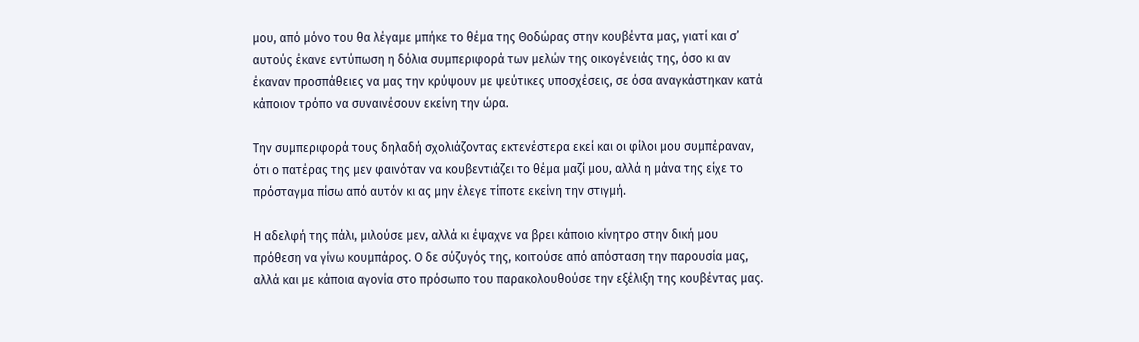μου, από μόνο του θα λέγαμε μπήκε το θέμα της Θοδώρας στην κουβέντα μας, γιατί και σ’ αυτούς έκανε εντύπωση η δόλια συμπεριφορά των μελών της οικογένειάς της, όσο κι αν έκαναν προσπάθειες να μας την κρύψουν με ψεύτικες υποσχέσεις, σε όσα αναγκάστηκαν κατά κάποιον τρόπο να συναινέσουν εκείνη την ώρα.

Την συμπεριφορά τους δηλαδή σχολιάζοντας εκτενέστερα εκεί και οι φίλοι μου συμπέραναν, ότι ο πατέρας της μεν φαινόταν να κουβεντιάζει το θέμα μαζί μου, αλλά η μάνα της είχε το πρόσταγμα πίσω από αυτόν κι ας μην έλεγε τίποτε εκείνη την στιγμή.

Η αδελφή της πάλι, μιλούσε μεν, αλλά κι έψαχνε να βρει κάποιο κίνητρο στην δική μου πρόθεση να γίνω κουμπάρος. Ο δε σύζυγός της, κοιτούσε από απόσταση την παρουσία μας, αλλά και με κάποια αγονία στο πρόσωπο του παρακολουθούσε την εξέλιξη της κουβέντας μας.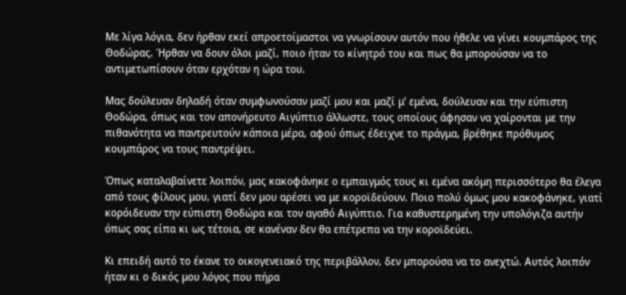Με λίγα λόγια, δεν ήρθαν εκεί απροετοίμαστοι να γνωρίσουν αυτόν που ήθελε να γίνει κουμπάρος της Θοδώρας. Ήρθαν να δουν όλοι μαζί, ποιο ήταν το κίνητρό του και πως θα μπορούσαν να το αντιμετωπίσουν όταν ερχόταν η ώρα του.

Μας δούλευαν δηλαδή όταν συμφωνούσαν μαζί μου και μαζί μ’ εμένα, δούλευαν και την εύπιστη Θοδώρα, όπως και τον απονήρευτο Αιγύπτιο άλλωστε, τους οποίους άφησαν να χαίρονται με την πιθανότητα να παντρευτούν κάποια μέρα, αφού όπως έδειχνε το πράγμα, βρέθηκε πρόθυμος κουμπάρος να τους παντρέψει.

Όπως καταλαβαίνετε λοιπόν, μας κακοφάνηκε ο εμπαιγμός τους κι εμένα ακόμη περισσότερο θα έλεγα από τους φίλους μου, γιατί δεν μου αρέσει να με κοροϊδεύουν. Ποιο πολύ όμως μου κακοφάνηκε, γιατί κορόιδευαν την εύπιστη Θοδώρα και τον αγαθό Αιγύπτιο. Για καθυστερημένη την υπολόγιζα αυτήν όπως σας είπα κι ως τέτοια, σε κανέναν δεν θα επέτρεπα να την κοροϊδεύει.

Κι επειδή αυτό το έκανε το οικογενειακό της περιβάλλον, δεν μπορούσα να το ανεχτώ. Αυτός λοιπόν ήταν κι ο δικός μου λόγος που πήρα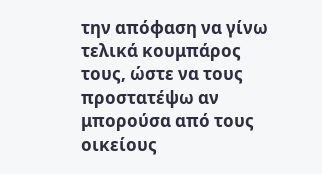την απόφαση να γίνω τελικά κουμπάρος τους, ώστε να τους προστατέψω αν μπορούσα από τους οικείους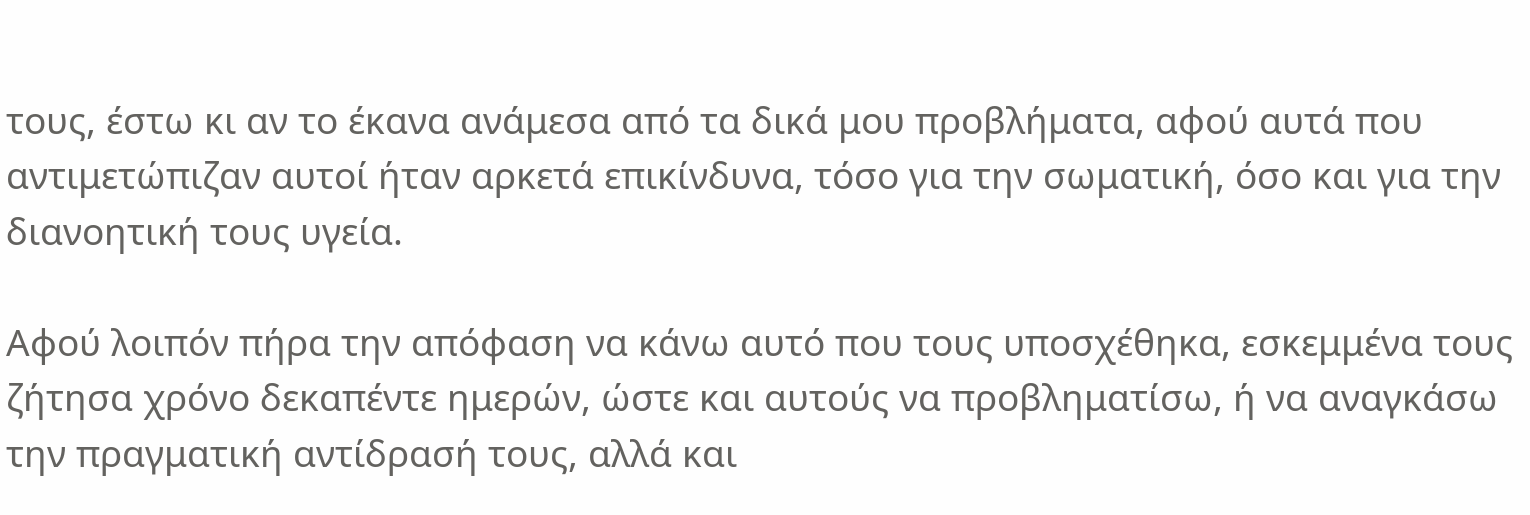τους, έστω κι αν το έκανα ανάμεσα από τα δικά μου προβλήματα, αφού αυτά που αντιμετώπιζαν αυτοί ήταν αρκετά επικίνδυνα, τόσο για την σωματική, όσο και για την διανοητική τους υγεία.

Αφού λοιπόν πήρα την απόφαση να κάνω αυτό που τους υποσχέθηκα, εσκεμμένα τους ζήτησα χρόνο δεκαπέντε ημερών, ώστε και αυτούς να προβληματίσω, ή να αναγκάσω την πραγματική αντίδρασή τους, αλλά και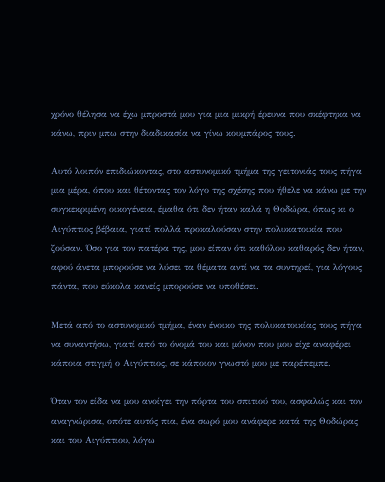χρόνο θέλησα να έχω μπροστά μου για μια μικρή έρευνα που σκέφτηκα να κάνω, πριν μπω στην διαδικασία να γίνω κουμπάρος τους.

Αυτό λοιπόν επιδιώκοντας, στο αστυνομικό τμήμα της γειτονιάς τους πήγα μια μέρα, όπου και θέτοντας τον λόγο της σχέσης που ήθελε να κάνω με την συγκεκριμένη οικογένεια, έμαθα ότι δεν ήταν καλά η Θοδώρα, όπως κι ο Αιγύπτιος βέβαια, γιατί πολλά προκαλούσαν στην πολυκατοικία που ζούσαν. Όσο για τον πατέρα της, μου είπαν ότι καθόλου καθαρός δεν ήταν, αφού άνετα μπορούσε να λύσει τα θέματα αντί να τα συντηρεί, για λόγους πάντα, που εύκολα κανείς μπορούσε να υποθέσει.

Μετά από το αστυνομικό τμήμα, έναν ένοικο της πολυκατοικίας τους πήγα να συναντήσω, γιατί από το όνομά του και μόνον που μου είχε αναφέρει κάποια στιγμή ο Αιγύπτιος, σε κάποιον γνωστό μου με παρέπεμπε.

Όταν τον είδα να μου ανοίγει την πόρτα του σπιτιού του, ασφαλώς και τον αναγνώρισα, οπότε αυτός πια, ένα σωρό μου ανάφερε κατά της Θοδώρας και του Αιγύπτιου, λόγω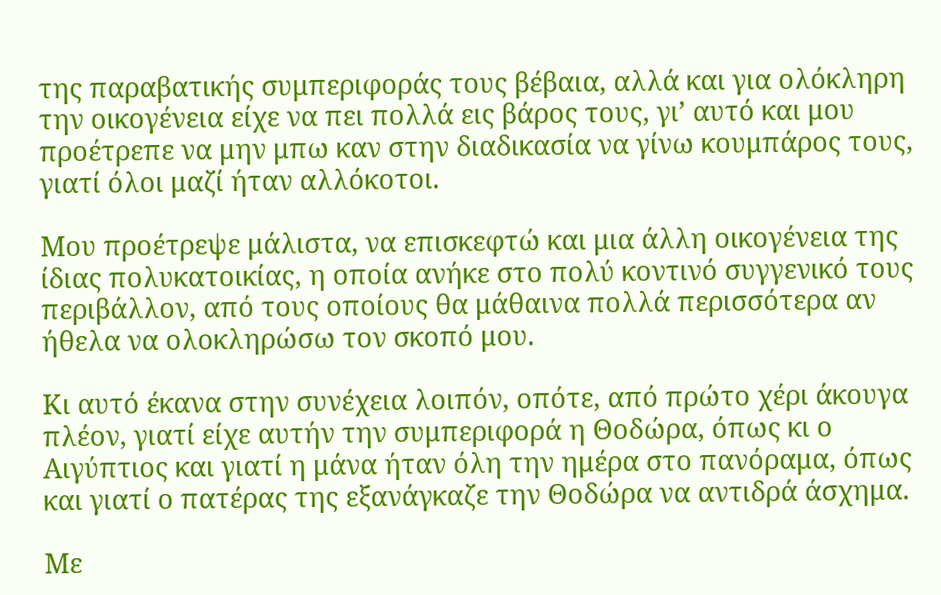της παραβατικής συμπεριφοράς τους βέβαια, αλλά και για ολόκληρη την οικογένεια είχε να πει πολλά εις βάρος τους, γι’ αυτό και μου προέτρεπε να μην μπω καν στην διαδικασία να γίνω κουμπάρος τους, γιατί όλοι μαζί ήταν αλλόκοτοι.

Μου προέτρεψε μάλιστα, να επισκεφτώ και μια άλλη οικογένεια της ίδιας πολυκατοικίας, η οποία ανήκε στο πολύ κοντινό συγγενικό τους περιβάλλον, από τους οποίους θα μάθαινα πολλά περισσότερα αν ήθελα να ολοκληρώσω τον σκοπό μου.

Κι αυτό έκανα στην συνέχεια λοιπόν, οπότε, από πρώτο χέρι άκουγα πλέον, γιατί είχε αυτήν την συμπεριφορά η Θοδώρα, όπως κι ο Αιγύπτιος και γιατί η μάνα ήταν όλη την ημέρα στο πανόραμα, όπως και γιατί ο πατέρας της εξανάγκαζε την Θοδώρα να αντιδρά άσχημα.

Με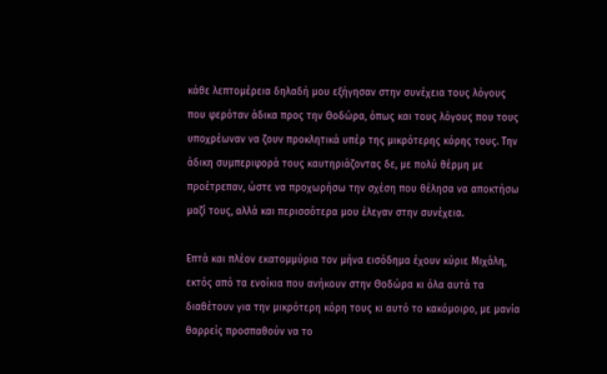κάθε λεπτομέρεια δηλαδή μου εξήγησαν στην συνέχεια τους λόγους που φερόταν άδικα προς την Θοδώρα, όπως και τους λόγους που τους υποχρέωναν να ζουν προκλητικά υπέρ της μικρότερης κόρης τους. Την άδικη συμπεριφορά τους καυτηριάζοντας δε, με πολύ θέρμη με προέτρεπαν, ώστε να προχωρήσω την σχέση που θέλησα να αποκτήσω μαζί τους, αλλά και περισσότερα μου έλεγαν στην συνέχεια.

Επτά και πλέον εκατομμύρια τον μήνα εισόδημα έχουν κύριε Μιχάλη, εκτός από τα ενοίκια που ανήκουν στην Θοδώρα κι όλα αυτά τα διαθέτουν για την μικρότερη κόρη τους κι αυτό το κακόμοιρο, με μανία θαρρείς προσπαθούν να το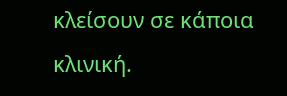κλείσουν σε κάποια κλινική.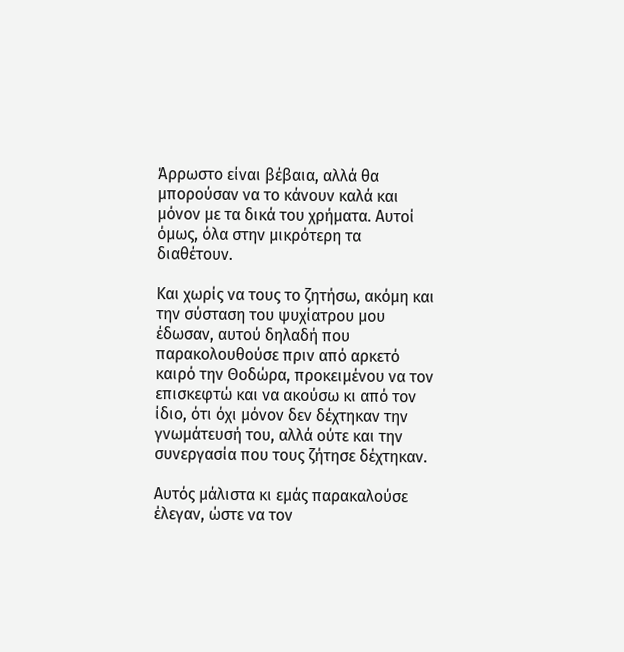Άρρωστο είναι βέβαια, αλλά θα μπορούσαν να το κάνουν καλά και μόνον με τα δικά του χρήματα. Αυτοί όμως, όλα στην μικρότερη τα διαθέτουν.

Και χωρίς να τους το ζητήσω, ακόμη και την σύσταση του ψυχίατρου μου έδωσαν, αυτού δηλαδή που παρακολουθούσε πριν από αρκετό καιρό την Θοδώρα, προκειμένου να τον επισκεφτώ και να ακούσω κι από τον ίδιο, ότι όχι μόνον δεν δέχτηκαν την γνωμάτευσή του, αλλά ούτε και την συνεργασία που τους ζήτησε δέχτηκαν.

Αυτός μάλιστα κι εμάς παρακαλούσε έλεγαν, ώστε να τον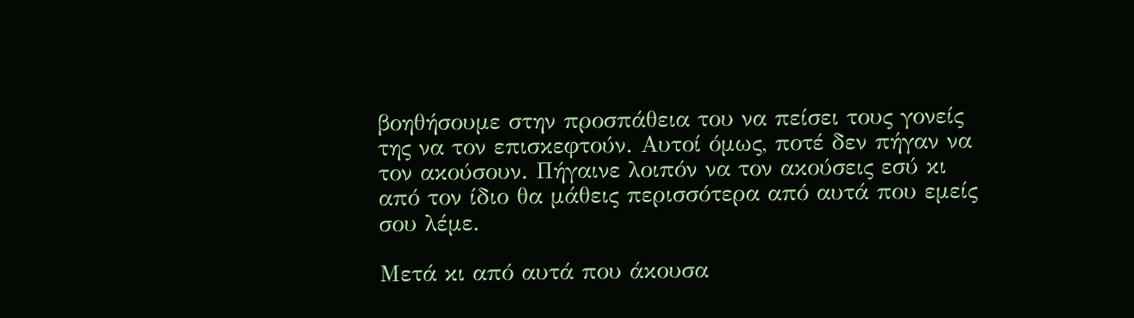βοηθήσουμε στην προσπάθεια του να πείσει τους γονείς της να τον επισκεφτούν. Αυτοί όμως, ποτέ δεν πήγαν να τον ακούσουν. Πήγαινε λοιπόν να τον ακούσεις εσύ κι από τον ίδιο θα μάθεις περισσότερα από αυτά που εμείς σου λέμε.

Μετά κι από αυτά που άκουσα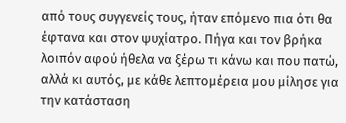από τους συγγενείς τους, ήταν επόμενο πια ότι θα έφτανα και στον ψυχίατρο. Πήγα και τον βρήκα λοιπόν αφού ήθελα να ξέρω τι κάνω και που πατώ, αλλά κι αυτός, με κάθε λεπτομέρεια μου μίλησε για την κατάσταση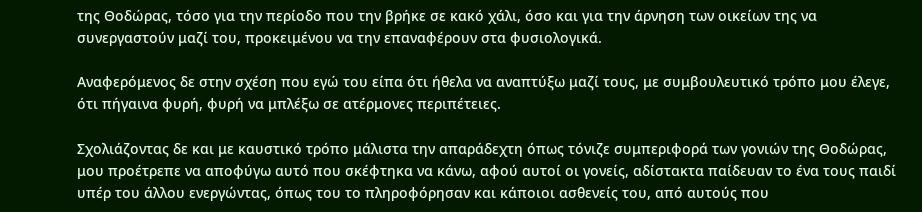της Θοδώρας, τόσο για την περίοδο που την βρήκε σε κακό χάλι, όσο και για την άρνηση των οικείων της να συνεργαστούν μαζί του, προκειμένου να την επαναφέρουν στα φυσιολογικά.

Αναφερόμενος δε στην σχέση που εγώ του είπα ότι ήθελα να αναπτύξω μαζί τους, με συμβουλευτικό τρόπο μου έλεγε, ότι πήγαινα φυρή, φυρή να μπλέξω σε ατέρμονες περιπέτειες.

Σχολιάζοντας δε και με καυστικό τρόπο μάλιστα την απαράδεχτη όπως τόνιζε συμπεριφορά των γονιών της Θοδώρας, μου προέτρεπε να αποφύγω αυτό που σκέφτηκα να κάνω, αφού αυτοί οι γονείς, αδίστακτα παίδευαν το ένα τους παιδί υπέρ του άλλου ενεργώντας, όπως του το πληροφόρησαν και κάποιοι ασθενείς του, από αυτούς που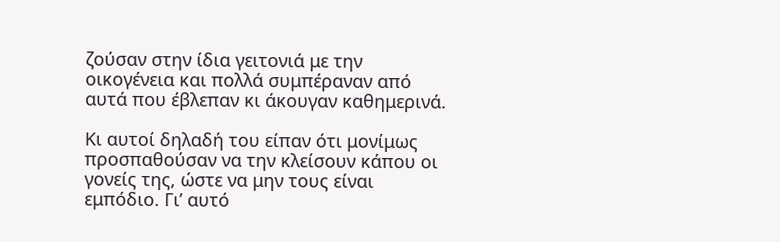ζούσαν στην ίδια γειτονιά με την οικογένεια και πολλά συμπέραναν από αυτά που έβλεπαν κι άκουγαν καθημερινά.

Κι αυτοί δηλαδή του είπαν ότι μονίμως προσπαθούσαν να την κλείσουν κάπου οι γονείς της, ώστε να μην τους είναι εμπόδιο. Γι’ αυτό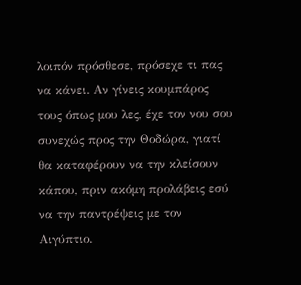λοιπόν πρόσθεσε, πρόσεχε τι πας να κάνει. Αν γίνεις κουμπάρος τους όπως μου λες, έχε τον νου σου συνεχώς προς την Θοδώρα, γιατί θα καταφέρουν να την κλείσουν κάπου, πριν ακόμη προλάβεις εσύ να την παντρέψεις με τον Αιγύπτιο.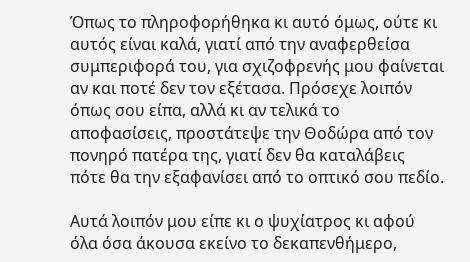Όπως το πληροφορήθηκα κι αυτό όμως, ούτε κι αυτός είναι καλά, γιατί από την αναφερθείσα συμπεριφορά του, για σχιζοφρενής μου φαίνεται αν και ποτέ δεν τον εξέτασα. Πρόσεχε λοιπόν όπως σου είπα, αλλά κι αν τελικά το αποφασίσεις, προστάτεψε την Θοδώρα από τον πονηρό πατέρα της, γιατί δεν θα καταλάβεις πότε θα την εξαφανίσει από το οπτικό σου πεδίο.

Αυτά λοιπόν μου είπε κι ο ψυχίατρος κι αφού όλα όσα άκουσα εκείνο το δεκαπενθήμερο,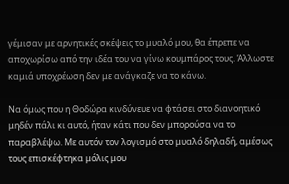γέμισαν με αρνητικές σκέψεις το μυαλό μου, θα έπρεπε να αποχωρίσω από την ιδέα του να γίνω κουμπάρος τους. Άλλωστε καμιά υποχρέωση δεν με ανάγκαζε να το κάνω.

Να όμως που η Θοδώρα κινδύνευε να φτάσει στο διανοητικό μηδέν πάλι κι αυτό, ήταν κάτι που δεν μπορούσα να το παραβλέψω. Με αυτόν τον λογισμό στο μυαλό δηλαδή, αμέσως τους επισκέφτηκα μόλις μου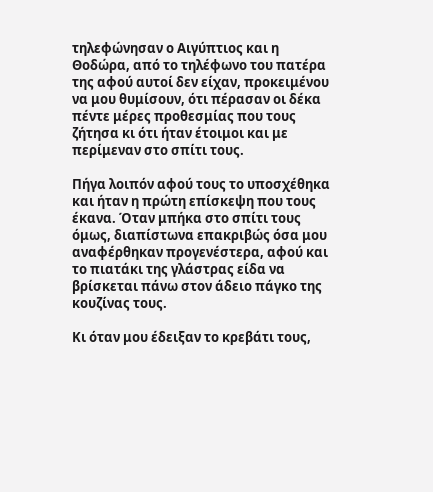τηλεφώνησαν ο Αιγύπτιος και η Θοδώρα, από το τηλέφωνο του πατέρα της αφού αυτοί δεν είχαν, προκειμένου να μου θυμίσουν, ότι πέρασαν οι δέκα πέντε μέρες προθεσμίας που τους ζήτησα κι ότι ήταν έτοιμοι και με περίμεναν στο σπίτι τους.

Πήγα λοιπόν αφού τους το υποσχέθηκα και ήταν η πρώτη επίσκεψη που τους έκανα. Όταν μπήκα στο σπίτι τους όμως, διαπίστωνα επακριβώς όσα μου αναφέρθηκαν προγενέστερα, αφού και το πιατάκι της γλάστρας είδα να βρίσκεται πάνω στον άδειο πάγκο της κουζίνας τους.

Κι όταν μου έδειξαν το κρεβάτι τους,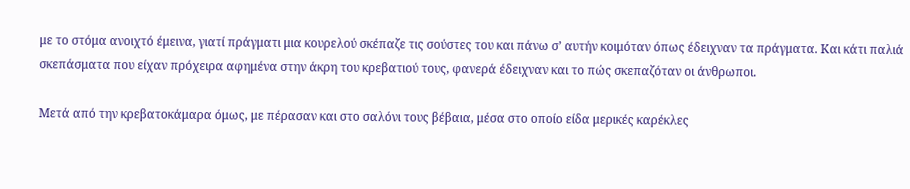με το στόμα ανοιχτό έμεινα, γιατί πράγματι μια κουρελού σκέπαζε τις σούστες του και πάνω σ’ αυτήν κοιμόταν όπως έδειχναν τα πράγματα. Και κάτι παλιά σκεπάσματα που είχαν πρόχειρα αφημένα στην άκρη του κρεβατιού τους, φανερά έδειχναν και το πώς σκεπαζόταν οι άνθρωποι.

Μετά από την κρεβατοκάμαρα όμως, με πέρασαν και στο σαλόνι τους βέβαια, μέσα στο οποίο είδα μερικές καρέκλες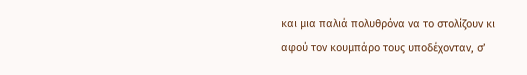και μια παλιά πολυθρόνα να το στολίζουν κι αφού τον κουμπάρο τους υποδέχονταν, σ’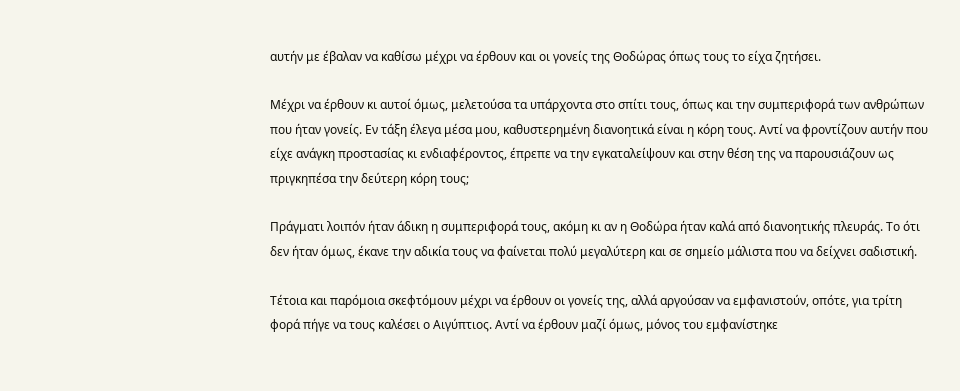αυτήν με έβαλαν να καθίσω μέχρι να έρθουν και οι γονείς της Θοδώρας όπως τους το είχα ζητήσει.

Μέχρι να έρθουν κι αυτοί όμως, μελετούσα τα υπάρχοντα στο σπίτι τους, όπως και την συμπεριφορά των ανθρώπων που ήταν γονείς. Εν τάξη έλεγα μέσα μου, καθυστερημένη διανοητικά είναι η κόρη τους. Αντί να φροντίζουν αυτήν που είχε ανάγκη προστασίας κι ενδιαφέροντος, έπρεπε να την εγκαταλείψουν και στην θέση της να παρουσιάζουν ως πριγκηπέσα την δεύτερη κόρη τους;

Πράγματι λοιπόν ήταν άδικη η συμπεριφορά τους, ακόμη κι αν η Θοδώρα ήταν καλά από διανοητικής πλευράς. Το ότι δεν ήταν όμως, έκανε την αδικία τους να φαίνεται πολύ μεγαλύτερη και σε σημείο μάλιστα που να δείχνει σαδιστική.

Τέτοια και παρόμοια σκεφτόμουν μέχρι να έρθουν οι γονείς της, αλλά αργούσαν να εμφανιστούν, οπότε, για τρίτη φορά πήγε να τους καλέσει ο Αιγύπτιος. Αντί να έρθουν μαζί όμως, μόνος του εμφανίστηκε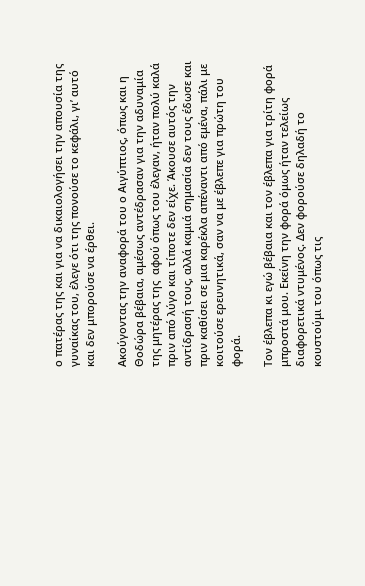ο πατέρας της και για να δικαιολογήσει την απουσία της γυναίκας του, έλεγε ότι της πονούσε το κεφάλι, γι’ αυτό και δεν μπορούσε να έρθει.

Ακούγοντας την αναφορά του ο Αιγύπτιος, όπως και η Θοδώρα βέβαια, αμέσως αντέδρασαν για την αδυναμία της μητέρας της  αφού όπως του έλεγαν, ήταν πολύ καλά πριν από λύγο και τίποτε δεν είχε. Άκουσε αυτός την αντίδρασή τους, αλλά καμιά σημασία δεν τους έδωσε και πριν καθίσει σε μια καρέκλα απέναντι από εμένα, πάλι με κοιτούσε ερευνητικά, σαν να με έβλεπε για πρώτη του φορά.

Τον έβλεπα κι εγώ βέβαια και τον έβλεπα για τρίτη φορά μπροστά μου. Εκείνη την φορά όμως ήταν τελείως διαφορετικά ντυμένος. Δεν φορούσε δηλαδή το κουστούμι του όπως τις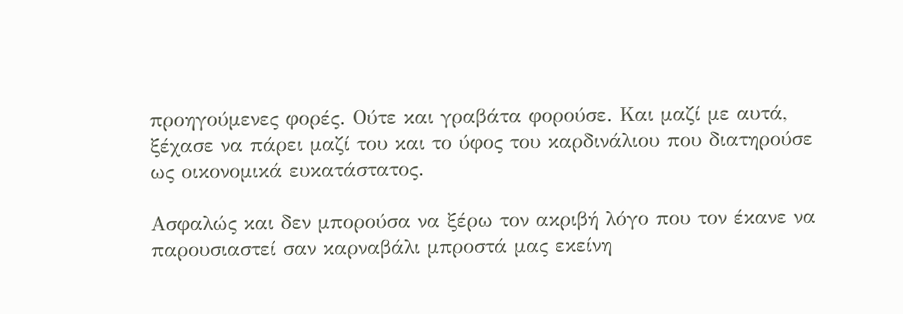προηγούμενες φορές. Ούτε και γραβάτα φορούσε. Και μαζί με αυτά, ξέχασε να πάρει μαζί του και το ύφος του καρδινάλιου που διατηρούσε ως οικονομικά ευκατάστατος.

Ασφαλώς και δεν μπορούσα να ξέρω τον ακριβή λόγο που τον έκανε να παρουσιαστεί σαν καρναβάλι μπροστά μας εκείνη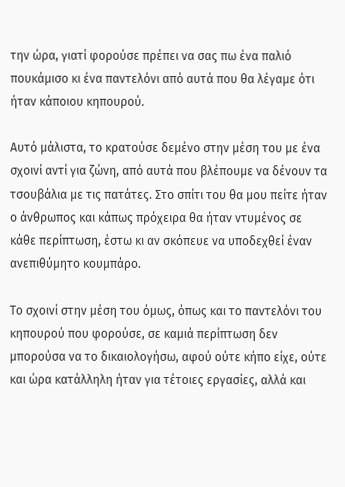την ώρα, γιατί φορούσε πρέπει να σας πω ένα παλιό πουκάμισο κι ένα παντελόνι από αυτά που θα λέγαμε ότι ήταν κάποιου κηπουρού.

Αυτό μάλιστα, το κρατούσε δεμένο στην μέση του με ένα σχοινί αντί για ζώνη, από αυτά που βλέπουμε να δένουν τα τσουβάλια με τις πατάτες. Στο σπίτι του θα μου πείτε ήταν ο άνθρωπος και κάπως πρόχειρα θα ήταν ντυμένος σε κάθε περίπτωση, έστω κι αν σκόπευε να υποδεχθεί έναν ανεπιθύμητο κουμπάρο.

Το σχοινί στην μέση του όμως, όπως και το παντελόνι του κηπουρού που φορούσε, σε καμιά περίπτωση δεν μπορούσα να το δικαιολογήσω, αφού ούτε κήπο είχε, ούτε και ώρα κατάλληλη ήταν για τέτοιες εργασίες, αλλά και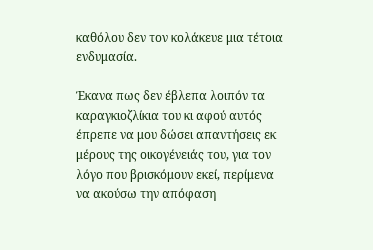καθόλου δεν τον κολάκευε μια τέτοια ενδυμασία.

Έκανα πως δεν έβλεπα λοιπόν τα καραγκιοζλίκια του κι αφού αυτός έπρεπε να μου δώσει απαντήσεις εκ μέρους της οικογένειάς του, για τον λόγο που βρισκόμουν εκεί, περίμενα να ακούσω την απόφαση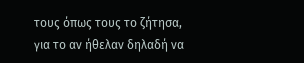τους όπως τους το ζήτησα, για το αν ήθελαν δηλαδή να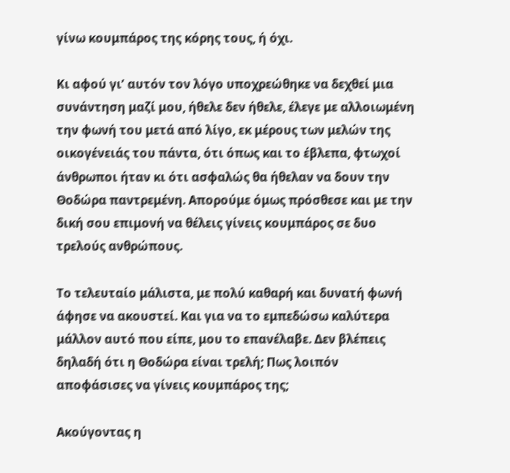γίνω κουμπάρος της κόρης τους, ή όχι.

Κι αφού γι’ αυτόν τον λόγο υποχρεώθηκε να δεχθεί μια συνάντηση μαζί μου, ήθελε δεν ήθελε, έλεγε με αλλοιωμένη την φωνή του μετά από λίγο, εκ μέρους των μελών της οικογένειάς του πάντα, ότι όπως και το έβλεπα, φτωχοί άνθρωποι ήταν κι ότι ασφαλώς θα ήθελαν να δουν την Θοδώρα παντρεμένη. Απορούμε όμως πρόσθεσε και με την δική σου επιμονή να θέλεις γίνεις κουμπάρος σε δυο τρελούς ανθρώπους.

Το τελευταίο μάλιστα, με πολύ καθαρή και δυνατή φωνή άφησε να ακουστεί. Και για να το εμπεδώσω καλύτερα μάλλον αυτό που είπε, μου το επανέλαβε. Δεν βλέπεις δηλαδή ότι η Θοδώρα είναι τρελή; Πως λοιπόν αποφάσισες να γίνεις κουμπάρος της;

Ακούγοντας η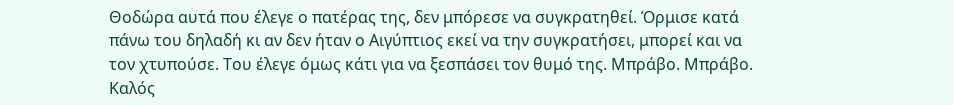Θοδώρα αυτά που έλεγε ο πατέρας της, δεν μπόρεσε να συγκρατηθεί. Όρμισε κατά πάνω του δηλαδή κι αν δεν ήταν ο Αιγύπτιος εκεί να την συγκρατήσει, μπορεί και να τον χτυπούσε. Του έλεγε όμως κάτι για να ξεσπάσει τον θυμό της. Μπράβο. Μπράβο. Καλός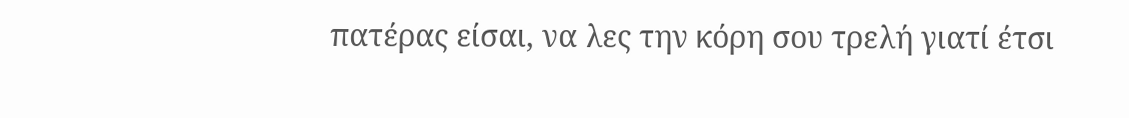πατέρας είσαι, να λες την κόρη σου τρελή γιατί έτσι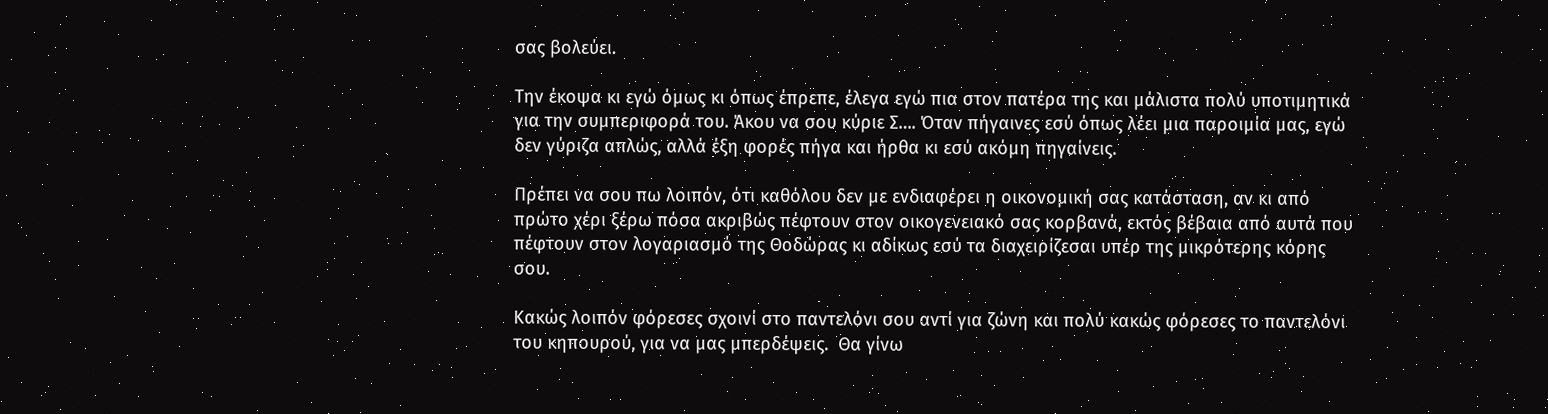σας βολεύει.

Την έκοψα κι εγώ όμως κι όπως έπρεπε, έλεγα εγώ πια στον πατέρα της και μάλιστα πολύ υποτιμητικά για την συμπεριφορά του. Άκου να σου κύριε Σ…. Όταν πήγαινες εσύ όπως λέει μια παροιμία μας, εγώ δεν γύριζα απλώς, αλλά έξη φορές πήγα και ήρθα κι εσύ ακόμη πηγαίνεις.

Πρέπει να σου πω λοιπόν, ότι καθόλου δεν με ενδιαφέρει η οικονομική σας κατάσταση, αν κι από πρώτο χέρι ξέρω πόσα ακριβώς πέφτουν στον οικογενειακό σας κορβανά, εκτός βέβαια από αυτά που πέφτουν στον λογαριασμό της Θοδώρας κι αδίκως εσύ τα διαχειρίζεσαι υπέρ της μικρότερης κόρης σου.

Κακώς λοιπόν φόρεσες σχοινί στο παντελόνι σου αντί για ζώνη και πολύ κακώς φόρεσες το παντελόνι του κηπουρού, για να μας μπερδέψεις.  Θα γίνω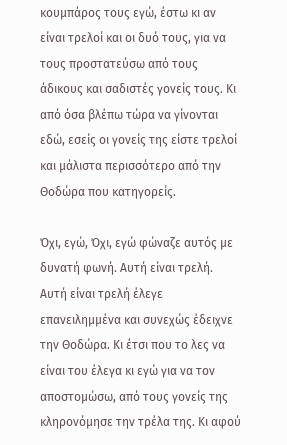κουμπάρος τους εγώ, έστω κι αν είναι τρελοί και οι δυό τους, για να τους προστατεύσω από τους άδικους και σαδιστές γονείς τους. Κι από όσα βλέπω τώρα να γίνονται εδώ, εσείς οι γονείς της είστε τρελοί και μάλιστα περισσότερο από την Θοδώρα που κατηγορείς.

Όχι, εγώ, Όχι, εγώ φώναζε αυτός με δυνατή φωνή. Αυτή είναι τρελή.  Αυτή είναι τρελή έλεγε επανειλημμένα και συνεχώς έδειχνε την Θοδώρα. Κι έτσι που το λες να είναι του έλεγα κι εγώ για να τον αποστομώσω, από τους γονείς της κληρονόμησε την τρέλα της. Κι αφού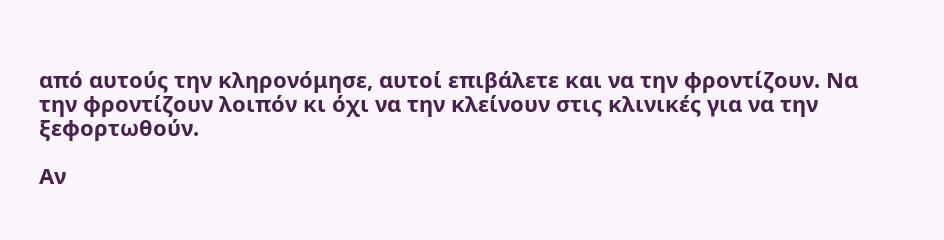από αυτούς την κληρονόμησε, αυτοί επιβάλετε και να την φροντίζουν. Να την φροντίζουν λοιπόν κι όχι να την κλείνουν στις κλινικές για να την ξεφορτωθούν.

Αν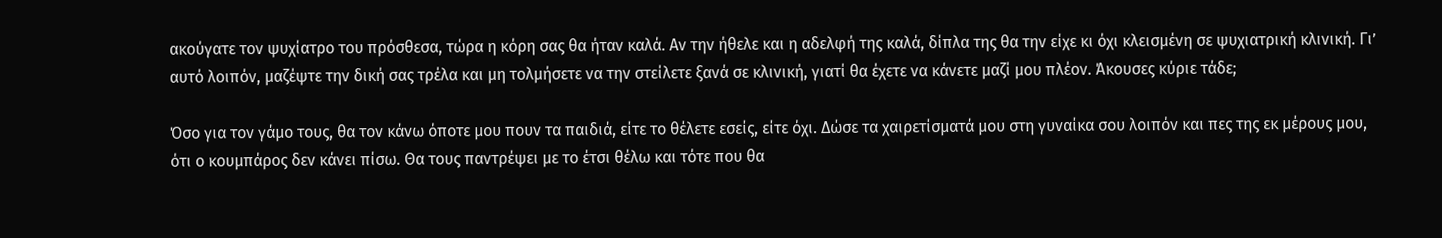ακούγατε τον ψυχίατρο του πρόσθεσα, τώρα η κόρη σας θα ήταν καλά. Αν την ήθελε και η αδελφή της καλά, δίπλα της θα την είχε κι όχι κλεισμένη σε ψυχιατρική κλινική. Γι’ αυτό λοιπόν, μαζέψτε την δική σας τρέλα και μη τολμήσετε να την στείλετε ξανά σε κλινική, γιατί θα έχετε να κάνετε μαζί μου πλέον. Άκουσες κύριε τάδε;

Όσο για τον γάμο τους, θα τον κάνω όποτε μου πουν τα παιδιά, είτε το θέλετε εσείς, είτε όχι. Δώσε τα χαιρετίσματά μου στη γυναίκα σου λοιπόν και πες της εκ μέρους μου, ότι ο κουμπάρος δεν κάνει πίσω. Θα τους παντρέψει με το έτσι θέλω και τότε που θα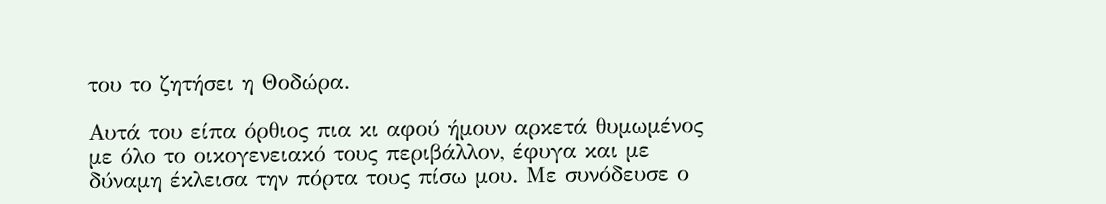του το ζητήσει η Θοδώρα.

Αυτά του είπα όρθιος πια κι αφού ήμουν αρκετά θυμωμένος με όλο το οικογενειακό τους περιβάλλον, έφυγα και με δύναμη έκλεισα την πόρτα τους πίσω μου. Με συνόδευσε ο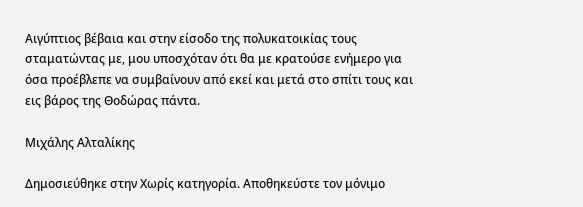Αιγύπτιος βέβαια και στην είσοδο της πολυκατοικίας τους σταματώντας με, μου υποσχόταν ότι θα με κρατούσε ενήμερο για όσα προέβλεπε να συμβαίνουν από εκεί και μετά στο σπίτι τους και εις βάρος της Θοδώρας πάντα.

Μιχάλης Αλταλίκης

Δημοσιεύθηκε στην Χωρίς κατηγορία. Αποθηκεύστε τον μόνιμο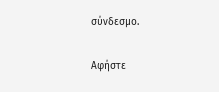σύνδεσμο.

Αφήστε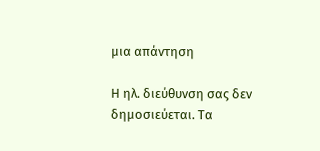μια απάντηση

Η ηλ. διεύθυνση σας δεν δημοσιεύεται. Τα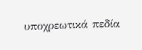υποχρεωτικά πεδία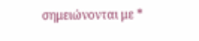σημειώνονται με *